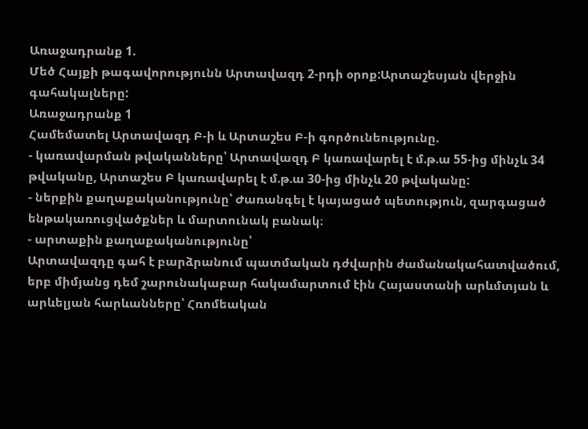Առաջադրանք 1.
Մեծ Հայքի թագավորությունն Արտավազդ 2-րդի օրոք:Արտաշեսյան վերջին գահակալները:
Առաջադրանք 1
Համեմատել Արտավազդ Բ-ի և Արտաշես Բ-ի գործունեությունը.
- կառավարման թվականները՝ Արտավազդ Բ կառավարել է մ.թ.ա 55-ից մինչև 34 թվականը, Արտաշես Բ կառավարել է մ.թ.ա 30-ից մինչև 20 թվականը:
- ներքին քաղաքականությունը՝ Ժառանգել է կայացած պետություն, զարգացած ենթակառուցվածքներ և մարտունակ բանակ։
- արտաքին քաղաքականությունը՝
Արտավազդը գահ է բարձրանում պատմական դժվարին ժամանակահատվածում, երբ միմյանց դեմ շարունակաբար հակամարտում էին Հայաստանի արևմտյան և արևելյան հարևանները՝ Հռոմեական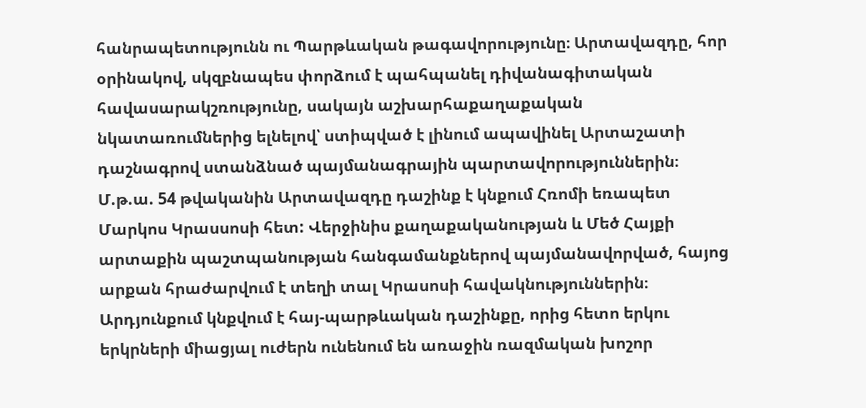հանրապետությունն ու Պարթևական թագավորությունը։ Արտավազդը, հոր օրինակով, սկզբնապես փորձում է պահպանել դիվանագիտական հավասարակշռությունը, սակայն աշխարհաքաղաքական նկատառումներից ելնելով՝ ստիպված է լինում ապավինել Արտաշատի դաշնագրով ստանձնած պայմանագրային պարտավորություններին։
Մ.թ.ա. 54 թվականին Արտավազդը դաշինք է կնքում Հռոմի եռապետ Մարկոս Կրասսոսի հետ: Վերջինիս քաղաքականության և Մեծ Հայքի արտաքին պաշտպանության հանգամանքներով պայմանավորված, հայոց արքան հրաժարվում է տեղի տալ Կրասոսի հավակնություններին։ Արդյունքում կնքվում է հայ-պարթևական դաշինքը, որից հետո երկու երկրների միացյալ ուժերն ունենում են առաջին ռազմական խոշոր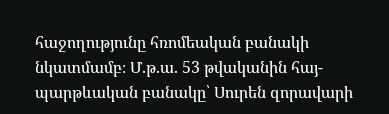հաջողությունը հռոմեական բանակի նկատմամբ։ Մ.թ.ա. 53 թվականին հայ-պարթևական բանակը՝ Սուրեն զորավարի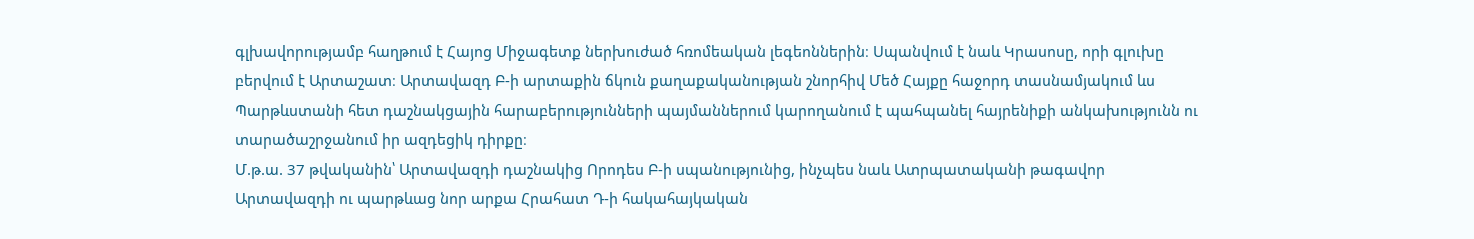գլխավորությամբ հաղթում է Հայոց Միջագետք ներխուժած հռոմեական լեգեոններին։ Սպանվում է նաև Կրասոսը, որի գլուխը բերվում է Արտաշատ։ Արտավազդ Բ-ի արտաքին ճկուն քաղաքականության շնորհիվ Մեծ Հայքը հաջորդ տասնամյակում ևս Պարթևստանի հետ դաշնակցային հարաբերությունների պայմաններում կարողանում է պահպանել հայրենիքի անկախությունն ու տարածաշրջանում իր ազդեցիկ դիրքը։
Մ.թ.ա. 37 թվականին՝ Արտավազդի դաշնակից Որոդես Բ-ի սպանությունից, ինչպես նաև Ատրպատականի թագավոր Արտավազդի ու պարթևաց նոր արքա Հրահատ Դ-ի հակահայկական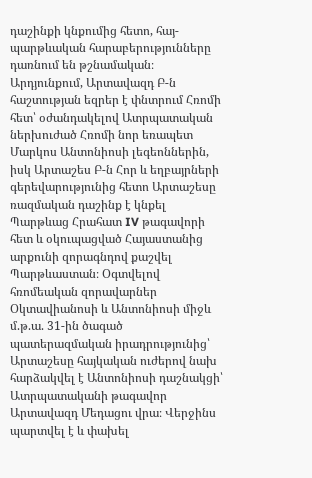դաշինքի կնքումից հետո, հայ-պարթևական հարաբերությունները դառնում են թշնամական։ Արդյունքում, Արտավազդ Բ-ն հաշտության եզրեր է փնտրում Հռոմի հետ՝ օժանդակելով Ատրպատական ներխուժած Հռոմի նոր եռապետ Մարկոս Անտոնիոսի լեգեոններին, իսկ Արտաշես Բ-ն Հոր և եղբայրների գերեվարությունից հետո Արտաշեսը ռազմական դաշինք է կնքել Պարթևաց Հրահատ IV թագավորի հետ և օկուպացված Հայաստանից արքունի զորագնդով քաշվել Պարթևաստան։ Օգտվելով հռոմեական զորավարներ Օկտավիանոսի և Անտոնիոսի միջև մ.թ.ա. 31-ին ծագած պատերազմական իրադրությունից՝ Արտաշեսը հայկական ուժերով նախ հարձակվել է Անտոնիոսի դաշնակցի՝ Ատրպատականի թագավոր Արտավազդ Մեդացու վրա։ Վերջինս պարտվել է և փախել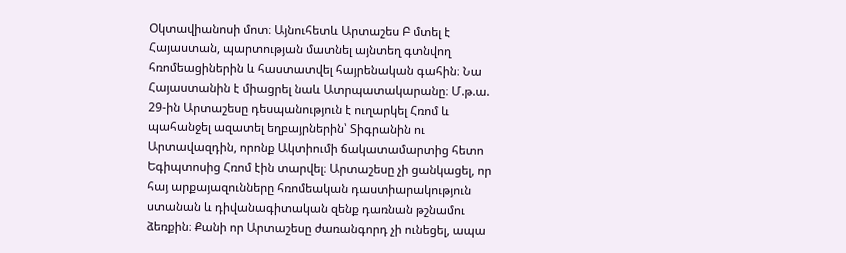Օկտավիանոսի մոտ։ Այնուհետև Արտաշես Բ մտել է Հայաստան, պարտության մատնել այնտեղ գտնվող հռոմեացիներին և հաստատվել հայրենական գահին։ Նա Հայաստանին է միացրել նաև Ատրպատակարանը։ Մ.թ.ա. 29-ին Արտաշեսը դեսպանություն է ուղարկել Հռոմ և պահանջել ազատել եղբայրներին՝ Տիգրանին ու Արտավազդին, որոնք Ակտիումի ճակատամարտից հետո Եգիպտոսից Հռոմ էին տարվել։ Արտաշեսը չի ցանկացել, որ հայ արքայազունները հռոմեական դաստիարակություն ստանան և դիվանագիտական զենք դառնան թշնամու ձեռքին։ Քանի որ Արտաշեսը ժառանգորդ չի ունեցել, ապա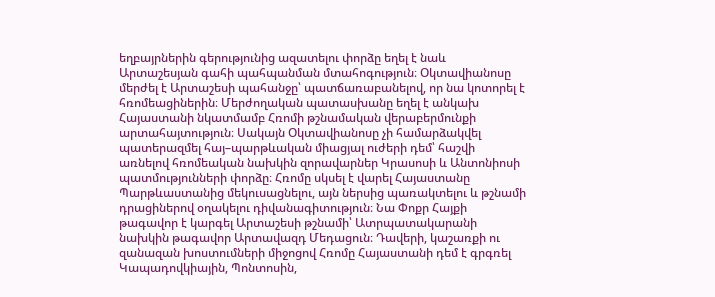եղբայրներին գերությունից ազատելու փորձը եղել է նաև Արտաշեսյան գահի պահպանման մտահոգություն։ Օկտավիանոսը մերժել է Արտաշեսի պահանջը՝ պատճառաբանելով, որ նա կոտորել է հռոմեացիներին։ Մերժողական պատասխանը եղել է անկախ Հայաստանի նկատմամբ Հռոմի թշնամական վերաբերմունքի արտահայտություն։ Սակայն Օկտավիանոսը չի համարձակվել պատերազմել հայ–պարթևական միացյալ ուժերի դեմ՝ հաշվի առնելով հռոմեական նախկին զորավարներ Կրասոսի և Անտոնիոսի պատմությունների փորձը։ Հռոմը սկսել է վարել Հայաստանը Պարթևաստանից մեկուսացնելու, այն ներսից պառակտելու և թշնամի դրացիներով օղակելու դիվանագիտություն։ Նա Փոքր Հայքի թագավոր է կարգել Արտաշեսի թշնամի՝ Ատրպատակարանի նախկին թագավոր Արտավազդ Մեդացուն։ Դավերի, կաշառքի ու զանազան խոստումների միջոցով Հռոմը Հայաստանի դեմ է գրգռել Կապադովկիային, Պոնտոսին,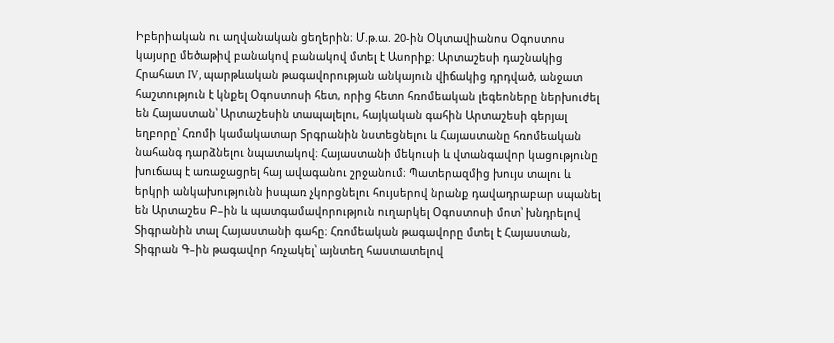Իբերիական ու աղվանական ցեղերին։ Մ.թ.ա. 20-ին Օկտավիանոս Օգոստոս կայսրը մեծաթիվ բանակով բանակով մտել է Ասորիք։ Արտաշեսի դաշնակից Հրահատ IV, պարթևական թագավորության անկայուն վիճակից դրդված, անջատ հաշտություն է կնքել Օգոստոսի հետ, որից հետո հռոմեական լեգեոները ներխուժել են Հայաստան՝ Արտաշեսին տապալելու, հայկական գահին Արտաշեսի գերյալ եղբորը՝ Հռոմի կամակատար Տրգրանին նստեցնելու և Հայաստանը հռոմեական նահանգ դարձնելու նպատակով։ Հայաստանի մեկուսի և վտանգավոր կացությունը խուճապ է առաջացրել հայ ավագանու շրջանում։ Պատերազմից խույս տալու և երկրի անկախությունն իսպառ չկորցնելու հույսերով նրանք դավադրաբար սպանել են Արտաշես Բ–ին և պատգամավորություն ուղարկել Օգոստոսի մոտ՝ խնդրելով Տիգրանին տալ Հայաստանի գահը։ Հռոմեական թագավորը մտել է Հայաստան, Տիգրան Գ–ին թագավոր հռչակել՝ այնտեղ հաստատելով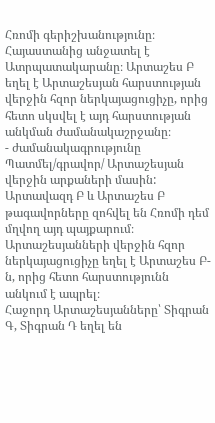Հռոմի գերիշխանությունը։ Հայաստանից անջատել է Ատրպատակարանը։ Արտաշես Բ եղել է Արտաշեսյան հարստության վերջին հզոր ներկայացուցիչը, որից հետո սկսվել է այդ հարստության անկման ժամանակաշրջանը։
- ժամանակագրությունը
Պատմել/գրավոր/ Արտաշեսյան վերջին արքաների մասին:
Արտավազդ Բ և Արտաշես Բ թագավորները զոհվել են Հռոմի դեմ մղվող այդ պայքարում։ Արտաշեսյանների վերջին հզոր ներկայացուցիչը եղել է Արտաշես Բ-ն, որից հետո հարստությունն անկում է ապրել։
Հաջորդ Արտաշեսյանները՝ Տիգրան Գ, Տիգրան Դ եղել են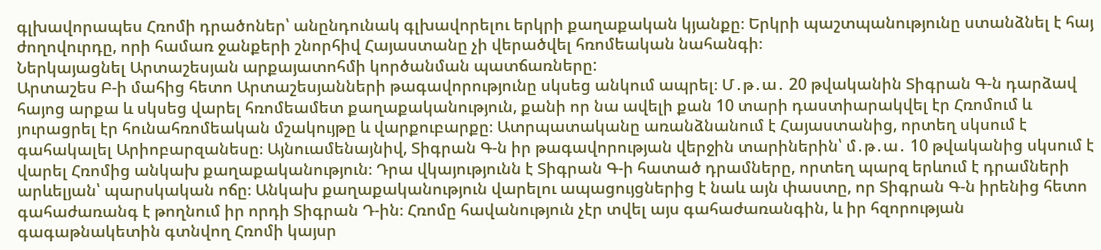գլխավորապես Հռոմի դրածոներ՝ անընդունակ գլխավորելու երկրի քաղաքական կյանքը։ Երկրի պաշտպանությունը ստանձնել է հայ ժողովուրդը, որի համառ ջանքերի շնորհիվ Հայաստանը չի վերածվել հռոմեական նահանգի։
Ներկայացնել Արտաշեսյան արքայատոհմի կործանման պատճառները:
Արտաշես Բ-ի մահից հետո Արտաշեսյանների թագավորությունը սկսեց անկում ապրել։ Մ․թ․ա․ 20 թվականին Տիգրան Գ-ն դարձավ հայոց արքա և սկսեց վարել հռոմեամետ քաղաքականություն, քանի որ նա ավելի քան 10 տարի դաստիարակվել էր Հռոմում և յուրացրել էր հունահռոմեական մշակույթը և վարքուբարքը։ Ատրպատականը առանձնանում է Հայաստանից, որտեղ սկսում է գահակալել Արիոբարզանեսը։ Այնուամենայնիվ, Տիգրան Գ-ն իր թագավորության վերջին տարիներին՝ մ․թ․ա․ 10 թվականից սկսում է վարել Հռոմից անկախ քաղաքականություն։ Դրա վկայությունն է Տիգրան Գ-ի հատած դրամները, որտեղ պարզ երևում է դրամների արևելյան՝ պարսկական ոճը։ Անկախ քաղաքականություն վարելու ապացույցներից է նաև այն փաստը, որ Տիգրան Գ-ն իրենից հետո գահաժառանգ է թողնում իր որդի Տիգրան Դ-ին։ Հռոմը հավանություն չէր տվել այս գահաժառանգին, և իր հզորության գագաթնակետին գտնվող Հռոմի կայսր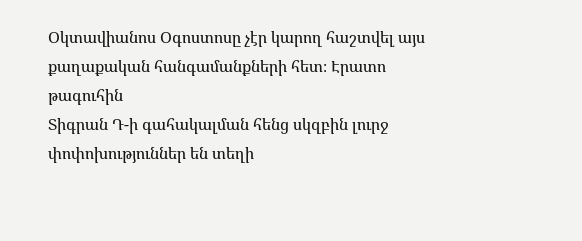Օկտավիանոս Օգոստոսը չէր կարող հաշտվել այս քաղաքական հանգամանքների հետ։ Էրատո թագուհին
Տիգրան Դ-ի գահակալման հենց սկզբին լուրջ փոփոխություններ են տեղի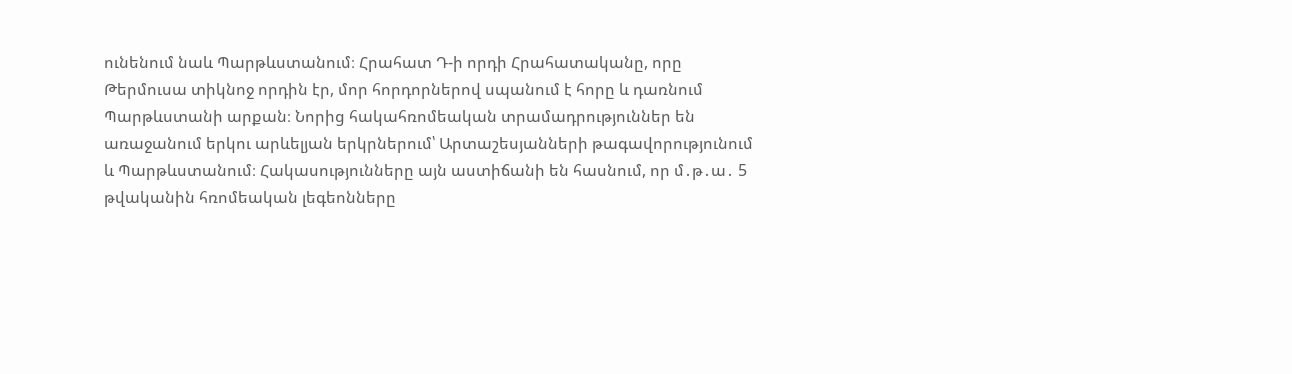ունենում նաև Պարթևստանում։ Հրահատ Դ-ի որդի Հրահատականը, որը Թերմուսա տիկնոջ որդին էր, մոր հորդորներով սպանում է հորը և դառնում Պարթևստանի արքան։ Նորից հակահռոմեական տրամադրություններ են առաջանում երկու արևելյան երկրներում՝ Արտաշեսյանների թագավորությունում և Պարթևստանում։ Հակասությունները այն աստիճանի են հասնում, որ մ․թ․ա․ 5 թվականին հռոմեական լեգեոնները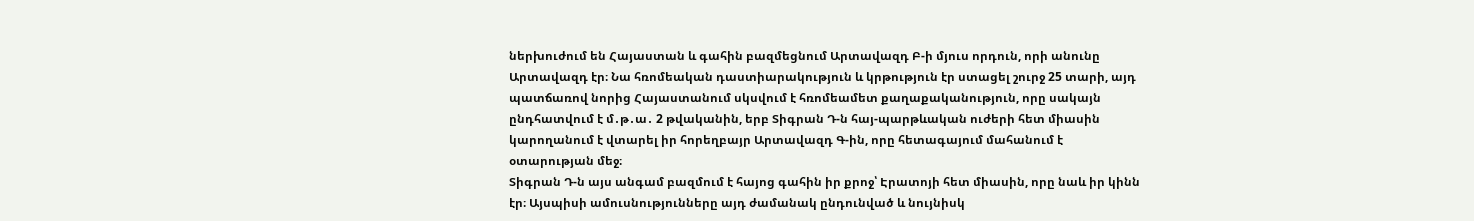ներխուժում են Հայաստան և գահին բազմեցնում Արտավազդ Բ-ի մյուս որդուն, որի անունը Արտավազդ էր։ Նա հռոմեական դաստիարակություն և կրթություն էր ստացել շուրջ 25 տարի, այդ պատճառով նորից Հայաստանում սկսվում է հռոմեամետ քաղաքականություն, որը սակայն ընդհատվում է մ․թ․ա․ 2 թվականին, երբ Տիգրան Դ-ն հայ-պարթևական ուժերի հետ միասին կարողանում է վտարել իր հորեղբայր Արտավազդ Գ-ին, որը հետագայում մահանում է օտարության մեջ։
Տիգրան Դ-ն այս անգամ բազմում է հայոց գահին իր քրոջ՝ Էրատոյի հետ միասին, որը նաև իր կինն էր։ Այսպիսի ամուսնությունները այդ ժամանակ ընդունված և նույնիսկ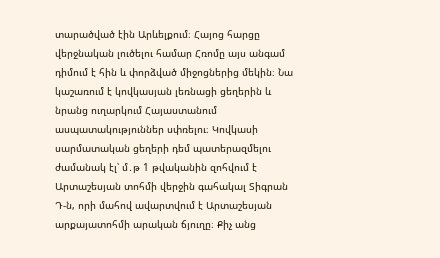տարածված էին Արևելքում։ Հայոց հարցը վերջնական լուծելու համար Հռոմը այս անգամ դիմում է հին և փորձված միջոցներից մեկին։ Նա կաշառում է կովկասյան լեռնացի ցեղերին և նրանց ուղարկում Հայաստանում ասպատակություններ սփռելու։ Կովկասի սարմատական ցեղերի դեմ պատերազմելու ժամանակ էլ՝ մ․թ 1 թվականին զոհվում է Արտաշեսյան տոհմի վերջին գահակալ Տիգրան Դ-ն, որի մահով ավարտվում է Արտաշեսյան արքայատոհմի արական ճյուղը։ Քիչ անց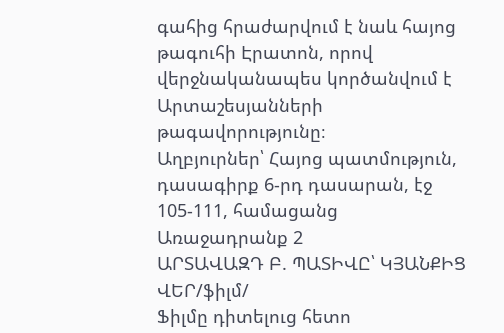գահից հրաժարվում է նաև հայոց թագուհի Էրատոն, որով վերջնականապես կործանվում է Արտաշեսյանների թագավորությունը։
Աղբյուրներ՝ Հայոց պատմություն, դասագիրք 6-րդ դասարան, էջ 105-111, համացանց
Առաջադրանք 2
ԱՐՏԱՎԱԶԴ Բ. ՊԱՏԻՎԸ՝ ԿՅԱՆՔԻՑ ՎԵՐ/ֆիլմ/
Ֆիլմը դիտելուց հետո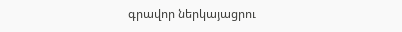գրավոր ներկայացրու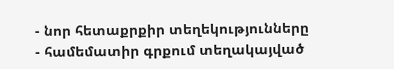- նոր հետաքրքիր տեղեկությունները
- համեմատիր գրքում տեղակայված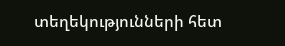տեղեկությունների հետ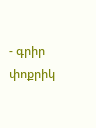- գրիր փոքրիկ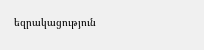եզրակացություն